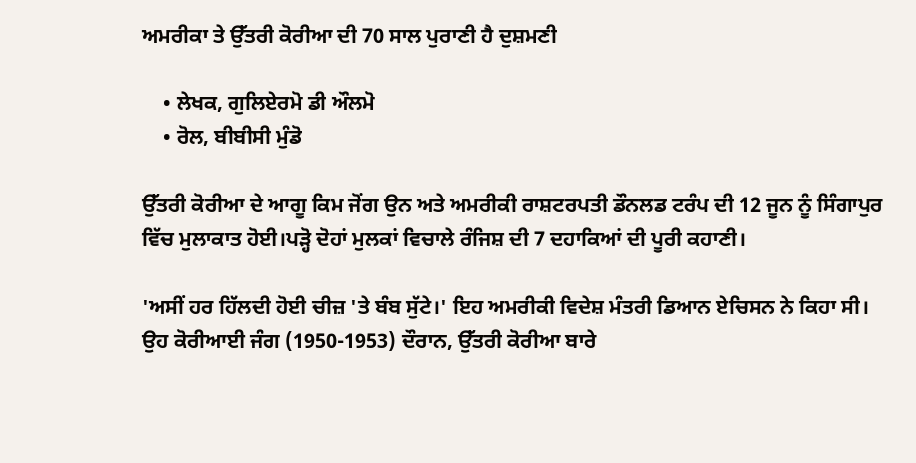ਅਮਰੀਕਾ ਤੇ ਉੱਤਰੀ ਕੋਰੀਆ ਦੀ 70 ਸਾਲ ਪੁਰਾਣੀ ਹੈ ਦੁਸ਼ਮਣੀ

    • ਲੇਖਕ, ਗੁਲਿਏਰਮੋ ਡੀ ਔਲਮੋ
    • ਰੋਲ, ਬੀਬੀਸੀ ਮੁੰਡੋ

ਉੱਤਰੀ ਕੋਰੀਆ ਦੇ ਆਗੂ ਕਿਮ ਜੋਂਗ ਉਨ ਅਤੇ ਅਮਰੀਕੀ ਰਾਸ਼ਟਰਪਤੀ ਡੌਨਲਡ ਟਰੰਪ ਦੀ 12 ਜੂਨ ਨੂੰ ਸਿੰਗਾਪੁਰ ਵਿੱਚ ਮੁਲਾਕਾਤ ਹੋਈ।ਪੜ੍ਹੋ ਦੋਹਾਂ ਮੁਲਕਾਂ ਵਿਚਾਲੇ ਰੰਜਿਸ਼ ਦੀ 7 ਦਹਾਕਿਆਂ ਦੀ ਪੂਰੀ ਕਹਾਣੀ।

'ਅਸੀਂ ਹਰ ਹਿੱਲਦੀ ਹੋਈ ਚੀਜ਼ 'ਤੇ ਬੰਬ ਸੁੱਟੇ।' ਇਹ ਅਮਰੀਕੀ ਵਿਦੇਸ਼ ਮੰਤਰੀ ਡਿਆਨ ਏਚਿਸਨ ਨੇ ਕਿਹਾ ਸੀ। ਉਹ ਕੋਰੀਆਈ ਜੰਗ (1950-1953) ਦੌਰਾਨ, ਉੱਤਰੀ ਕੋਰੀਆ ਬਾਰੇ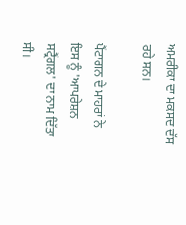ਅਮਰੀਕਾ ਦਾ ਮਕਸਦ ਦੱਸ ਰਹੇ ਸਨ।

ਪੈਂਟਾਗਨ ਦੇ ਮਾਹਰਾਂ ਨੇ ਇਸ ਨੂੰ 'ਆਪਰੇਸ਼ਨ ਸਟ੍ਰੈਂਗਲ' ਦਾ ਨਾਮ ਦਿੱਤਾ ਸੀ।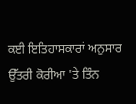ਕਈ ਇਤਿਹਾਸਕਾਰਾਂ ਅਨੁਸਾਰ ਉੱਤਰੀ ਕੋਰੀਆ 'ਤੇ ਤਿੰਨ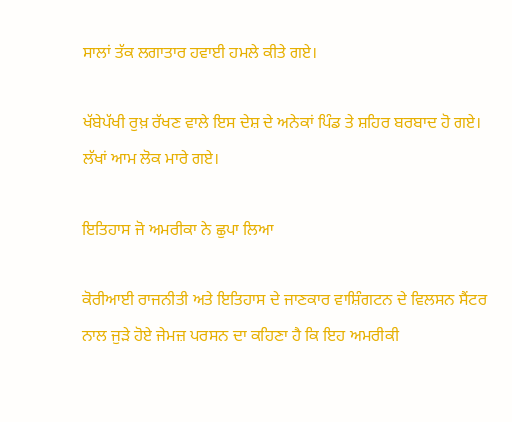ਸਾਲਾਂ ਤੱਕ ਲਗਾਤਾਰ ਹਵਾਈ ਹਮਲੇ ਕੀਤੇ ਗਏ।

ਖੱਬੇਪੱਖੀ ਰੁਖ਼ ਰੱਖਣ ਵਾਲੇ ਇਸ ਦੇਸ਼ ਦੇ ਅਨੇਕਾਂ ਪਿੰਡ ਤੇ ਸ਼ਹਿਰ ਬਰਬਾਦ ਹੋ ਗਏ। ਲੱਖਾਂ ਆਮ ਲੋਕ ਮਾਰੇ ਗਏ।

ਇਤਿਹਾਸ ਜੋ ਅਮਰੀਕਾ ਨੇ ਛੁਪਾ ਲਿਆ

ਕੋਰੀਆਈ ਰਾਜਨੀਤੀ ਅਤੇ ਇਤਿਹਾਸ ਦੇ ਜਾਣਕਾਰ ਵਾਸ਼ਿੰਗਟਨ ਦੇ ਵਿਲਸਨ ਸੈਂਟਰ ਨਾਲ ਜੁੜੇ ਹੋਏ ਜੇਮਜ਼ ਪਰਸਨ ਦਾ ਕਹਿਣਾ ਹੈ ਕਿ ਇਹ ਅਮਰੀਕੀ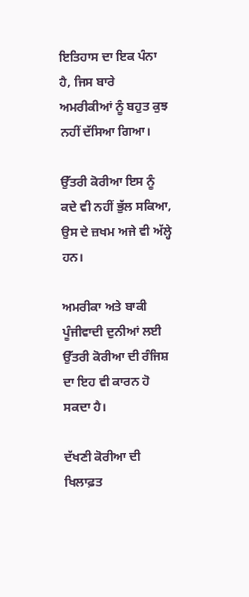ਇਤਿਹਾਸ ਦਾ ਇਕ ਪੰਨਾ ਹੈ, ਜਿਸ ਬਾਰੇ ਅਮਰੀਕੀਆਂ ਨੂੰ ਬਹੁਤ ਕੁਝ ਨਹੀਂ ਦੱਸਿਆ ਗਿਆ।

ਉੱਤਰੀ ਕੋਰੀਆ ਇਸ ਨੂੰ ਕਦੇ ਵੀ ਨਹੀਂ ਭੁੱਲ ਸਕਿਆ, ਉਸ ਦੇ ਜ਼ਖਮ ਅਜੇ ਵੀ ਅੱਲ੍ਹੇ ਹਨ।

ਅਮਰੀਕਾ ਅਤੇ ਬਾਕੀ ਪੂੰਜੀਵਾਦੀ ਦੁਨੀਆਂ ਲਈ ਉੱਤਰੀ ਕੋਰੀਆ ਦੀ ਰੰਜਿਸ਼ ਦਾ ਇਹ ਵੀ ਕਾਰਨ ਹੋ ਸਕਦਾ ਹੈ।

ਦੱਖਣੀ ਕੋਰੀਆ ਦੀ ਖਿਲਾਫ਼ਤ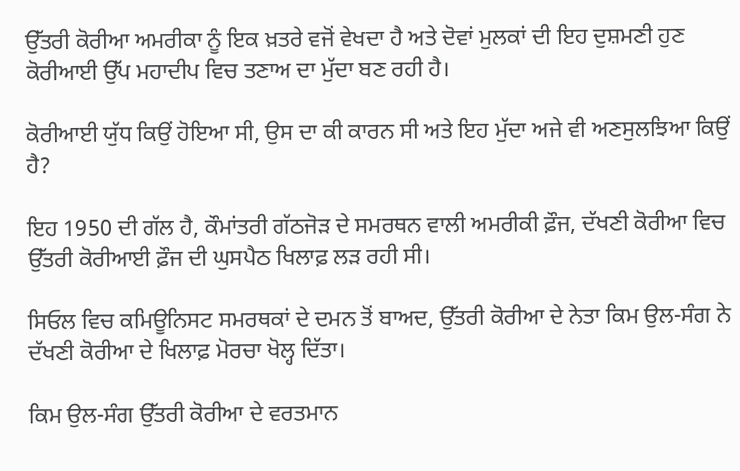ਉੱਤਰੀ ਕੋਰੀਆ ਅਮਰੀਕਾ ਨੂੰ ਇਕ ਖ਼ਤਰੇ ਵਜੋਂ ਵੇਖਦਾ ਹੈ ਅਤੇ ਦੋਵਾਂ ਮੁਲਕਾਂ ਦੀ ਇਹ ਦੁਸ਼ਮਣੀ ਹੁਣ ਕੋਰੀਆਈ ਉੱਪ ਮਹਾਦੀਪ ਵਿਚ ਤਣਾਅ ਦਾ ਮੁੱਦਾ ਬਣ ਰਹੀ ਹੈ।

ਕੋਰੀਆਈ ਯੁੱਧ ਕਿਉਂ ਹੋਇਆ ਸੀ, ਉਸ ਦਾ ਕੀ ਕਾਰਨ ਸੀ ਅਤੇ ਇਹ ਮੁੱਦਾ ਅਜੇ ਵੀ ਅਣਸੁਲਝਿਆ ਕਿਉਂ ਹੈ?

ਇਹ 1950 ਦੀ ਗੱਲ ਹੈ, ਕੌਮਾਂਤਰੀ ਗੱਠਜੋੜ ਦੇ ਸਮਰਥਨ ਵਾਲੀ ਅਮਰੀਕੀ ਫ਼ੌਜ, ਦੱਖਣੀ ਕੋਰੀਆ ਵਿਚ ਉੱਤਰੀ ਕੋਰੀਆਈ ਫ਼ੌਜ ਦੀ ਘੁਸਪੈਠ ਖਿਲਾਫ਼ ਲੜ ਰਹੀ ਸੀ।

ਸਿਓਲ ਵਿਚ ਕਮਿਊਨਿਸਟ ਸਮਰਥਕਾਂ ਦੇ ਦਮਨ ਤੋਂ ਬਾਅਦ, ਉੱਤਰੀ ਕੋਰੀਆ ਦੇ ਨੇਤਾ ਕਿਮ ਉਲ-ਸੰਗ ਨੇ ਦੱਖਣੀ ਕੋਰੀਆ ਦੇ ਖਿਲਾਫ਼ ਮੋਰਚਾ ਖੋਲ੍ਹ ਦਿੱਤਾ।

ਕਿਮ ਉਲ-ਸੰਗ ਉੱਤਰੀ ਕੋਰੀਆ ਦੇ ਵਰਤਮਾਨ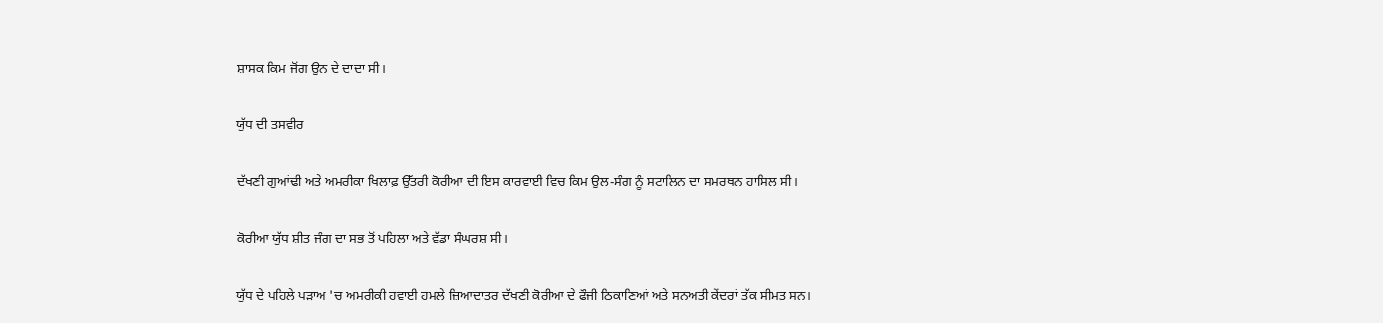ਸ਼ਾਸਕ ਕਿਮ ਜੋਂਗ ਉਨ ਦੇ ਦਾਦਾ ਸੀ।

ਯੁੱਧ ਦੀ ਤਸਵੀਰ

ਦੱਖਣੀ ਗੁਆਂਢੀ ਅਤੇ ਅਮਰੀਕਾ ਖਿਲਾਫ਼ ਉੱਤਰੀ ਕੋਰੀਆ ਦੀ ਇਸ ਕਾਰਵਾਈ ਵਿਚ ਕਿਮ ਉਲ-ਸੰਗ ਨੂੰ ਸਟਾਲਿਨ ਦਾ ਸਮਰਥਨ ਹਾਸਿਲ ਸੀ।

ਕੋਰੀਆ ਯੁੱਧ ਸ਼ੀਤ ਜੰਗ ਦਾ ਸਭ ਤੋਂ ਪਹਿਲਾ ਅਤੇ ਵੱਡਾ ਸੰਘਰਸ਼ ਸੀ।

ਯੁੱਧ ਦੇ ਪਹਿਲੇ ਪੜਾਅ 'ਚ ਅਮਰੀਕੀ ਹਵਾਈ ਹਮਲੇ ਜ਼ਿਆਦਾਤਰ ਦੱਖਣੀ ਕੋਰੀਆ ਦੇ ਫੌਜੀ ਠਿਕਾਣਿਆਂ ਅਤੇ ਸਨਅਤੀ ਕੇਂਦਰਾਂ ਤੱਕ ਸੀਮਤ ਸਨ।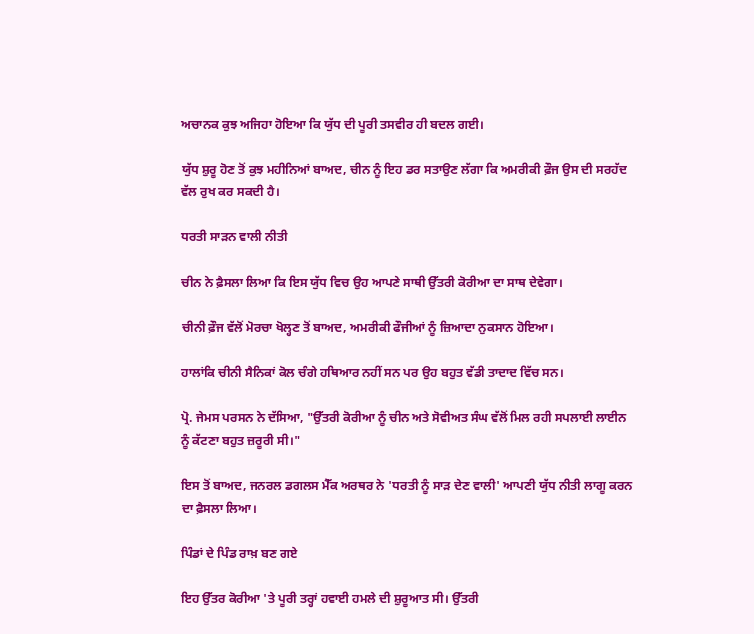ਅਚਾਨਕ ਕੁਝ ਅਜਿਹਾ ਹੋਇਆ ਕਿ ਯੁੱਧ ਦੀ ਪੂਰੀ ਤਸਵੀਰ ਹੀ ਬਦਲ ਗਈ।

ਯੁੱਧ ਸ਼ੁਰੂ ਹੋਣ ਤੋਂ ਕੁਝ ਮਹੀਨਿਆਂ ਬਾਅਦ, ਚੀਨ ਨੂੰ ਇਹ ਡਰ ਸਤਾਉਣ ਲੱਗਾ ਕਿ ਅਮਰੀਕੀ ਫ਼ੌਜ ਉਸ ਦੀ ਸਰਹੱਦ ਵੱਲ ਰੁਖ ਕਰ ਸਕਦੀ ਹੈ।

ਧਰਤੀ ਸਾੜਨ ਵਾਲੀ ਨੀਤੀ

ਚੀਨ ਨੇ ਫ਼ੈਸਲਾ ਲਿਆ ਕਿ ਇਸ ਯੁੱਧ ਵਿਚ ਉਹ ਆਪਣੇ ਸਾਥੀ ਉੱਤਰੀ ਕੋਰੀਆ ਦਾ ਸਾਥ ਦੇਵੇਗਾ।

ਚੀਨੀ ਫ਼ੌਜ ਵੱਲੋਂ ਮੋਰਚਾ ਖੋਲ੍ਹਣ ਤੋਂ ਬਾਅਦ, ਅਮਰੀਕੀ ਫੌਜੀਆਂ ਨੂੰ ਜ਼ਿਆਦਾ ਨੁਕਸਾਨ ਹੋਇਆ।

ਹਾਲਾਂਕਿ ਚੀਨੀ ਸੈਨਿਕਾਂ ਕੋਲ ਚੰਗੇ ਹਥਿਆਰ ਨਹੀਂ ਸਨ ਪਰ ਉਹ ਬਹੁਤ ਵੱਡੀ ਤਾਦਾਦ ਵਿੱਚ ਸਨ।

ਪ੍ਰੋ. ਜੇਮਸ ਪਰਸਨ ਨੇ ਦੱਸਿਆ, "ਉੱਤਰੀ ਕੋਰੀਆ ਨੂੰ ਚੀਨ ਅਤੇ ਸੋਵੀਅਤ ਸੰਘ ਵੱਲੋਂ ਮਿਲ ਰਹੀ ਸਪਲਾਈ ਲਾਈਨ ਨੂੰ ਕੱਟਣਾ ਬਹੁਤ ਜ਼ਰੂਰੀ ਸੀ।"

ਇਸ ਤੋਂ ਬਾਅਦ, ਜਨਰਲ ਡਗਲਸ ਮੈੱਕ ਅਰਥਰ ਨੇ 'ਧਰਤੀ ਨੂੰ ਸਾੜ ਦੇਣ ਵਾਲੀ' ਆਪਣੀ ਯੁੱਧ ਨੀਤੀ ਲਾਗੂ ਕਰਨ ਦਾ ਫ਼ੈਸਲਾ ਲਿਆ।

ਪਿੰਡਾਂ ਦੇ ਪਿੰਡ ਰਾਖ਼ ਬਣ ਗਏ

ਇਹ ਉੱਤਰ ਕੋਰੀਆ 'ਤੇ ਪੂਰੀ ਤਰ੍ਹਾਂ ਹਵਾਈ ਹਮਲੇ ਦੀ ਸ਼ੁਰੂਆਤ ਸੀ। ਉੱਤਰੀ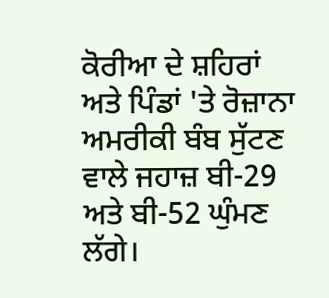ਕੋਰੀਆ ਦੇ ਸ਼ਹਿਰਾਂ ਅਤੇ ਪਿੰਡਾਂ 'ਤੇ ਰੋਜ਼ਾਨਾ ਅਮਰੀਕੀ ਬੰਬ ਸੁੱਟਣ ਵਾਲੇ ਜਹਾਜ਼ ਬੀ-29 ਅਤੇ ਬੀ-52 ਘੁੰਮਣ ਲੱਗੇ।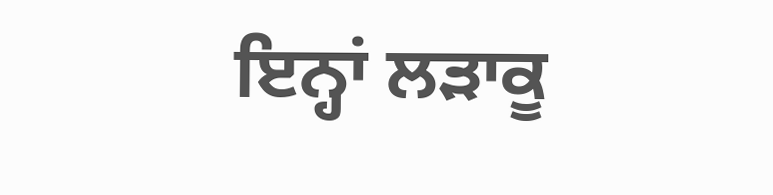ਇਨ੍ਹਾਂ ਲੜਾਕੂ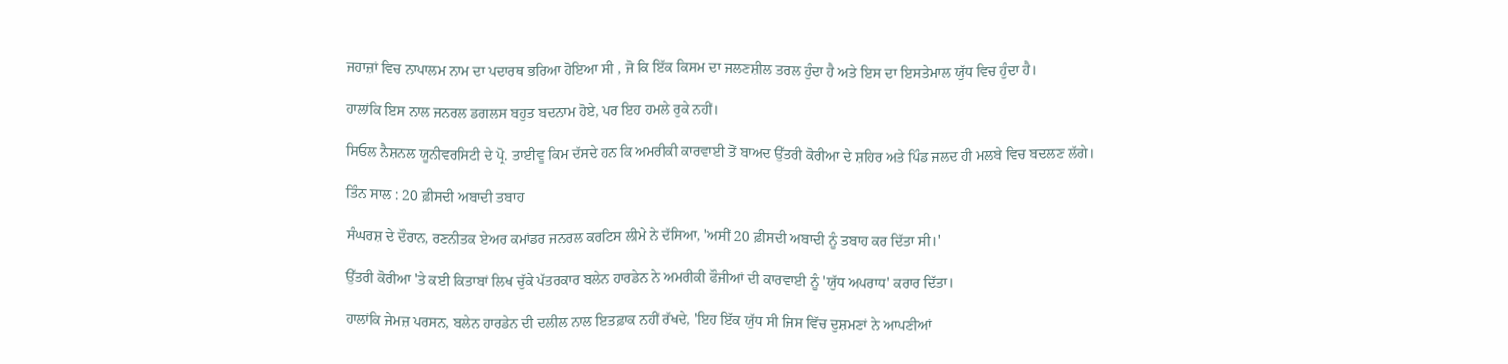ਜਹਾਜ਼ਾਂ ਵਿਚ ਨਾਪਾਲਮ ਨਾਮ ਦਾ ਪਦਾਰਥ ਭਰਿਆ ਹੋਇਆ ਸੀ , ਜੋ ਕਿ ਇੱਕ ਕਿਸਮ ਦਾ ਜਲਣਸ਼ੀਲ ਤਰਲ ਹੁੰਦਾ ਹੈ ਅਤੇ ਇਸ ਦਾ ਇਸਤੇਮਾਲ ਯੁੱਧ ਵਿਚ ਹੁੰਦਾ ਹੈ।

ਹਾਲਾਂਕਿ ਇਸ ਨਾਲ ਜਨਰਲ ਡਗਲਸ ਬਹੁਤ ਬਦਨਾਮ ਹੋਏ, ਪਰ ਇਹ ਹਮਲੇ ਰੁਕੇ ਨਹੀਂ।

ਸਿਓਲ ਨੈਸ਼ਨਲ ਯੂਨੀਵਰਸਿਟੀ ਦੇ ਪ੍ਰੋ. ਤਾਈਵੂ ਕਿਮ ਦੱਸਦੇ ਹਨ ਕਿ ਅਮਰੀਕੀ ਕਾਰਵਾਈ ਤੋਂ ਬਾਅਦ ਉੱਤਰੀ ਕੋਰੀਆ ਦੇ ਸ਼ਹਿਰ ਅਤੇ ਪਿੰਡ ਜਲਦ ਹੀ ਮਲਬੇ ਵਿਚ ਬਦਲਣ ਲੱਗੇ।

ਤਿੰਨ ਸਾਲ : 20 ਫ਼ੀਸਦੀ ਅਬਾਦੀ ਤਬਾਹ

ਸੰਘਰਸ਼ ਦੇ ਦੌਰਾਨ, ਰਣਨੀਤਕ ਏਅਰ ਕਮਾਂਡਰ ਜਨਰਲ ਕਰਟਿਸ ਲੀਮੇ ਨੇ ਦੱਸਿਆ, 'ਅਸੀਂ 20 ਫ਼ੀਸਦੀ ਅਬਾਦੀ ਨੂੰ ਤਬਾਹ ਕਰ ਦਿੱਤਾ ਸੀ।'

ਉੱਤਰੀ ਕੋਰੀਆ 'ਤੇ ਕਈ ਕਿਤਾਬਾਂ ਲਿਖ ਚੁੱਕੇ ਪੱਤਰਕਾਰ ਬਲੇਨ ਹਾਰਡੇਨ ਨੇ ਅਮਰੀਕੀ ਫੌਜੀਆਂ ਦੀ ਕਾਰਵਾਈ ਨੂੰ 'ਯੁੱਧ ਅਪਰਾਧ' ਕਰਾਰ ਦਿੱਤਾ।

ਹਾਲਾਂਕਿ ਜੇਮਜ਼ ਪਰਸਨ, ਬਲੇਨ ਹਾਰਡੇਨ ਦੀ ਦਲੀਲ ਨਾਲ ਇਤਫ਼ਾਕ ਨਹੀਂ ਰੱਖਦੇ, 'ਇਹ ਇੱਕ ਯੁੱਧ ਸੀ ਜਿਸ ਵਿੱਚ ਦੁਸ਼ਮਣਾਂ ਨੇ ਆਪਣੀਆਂ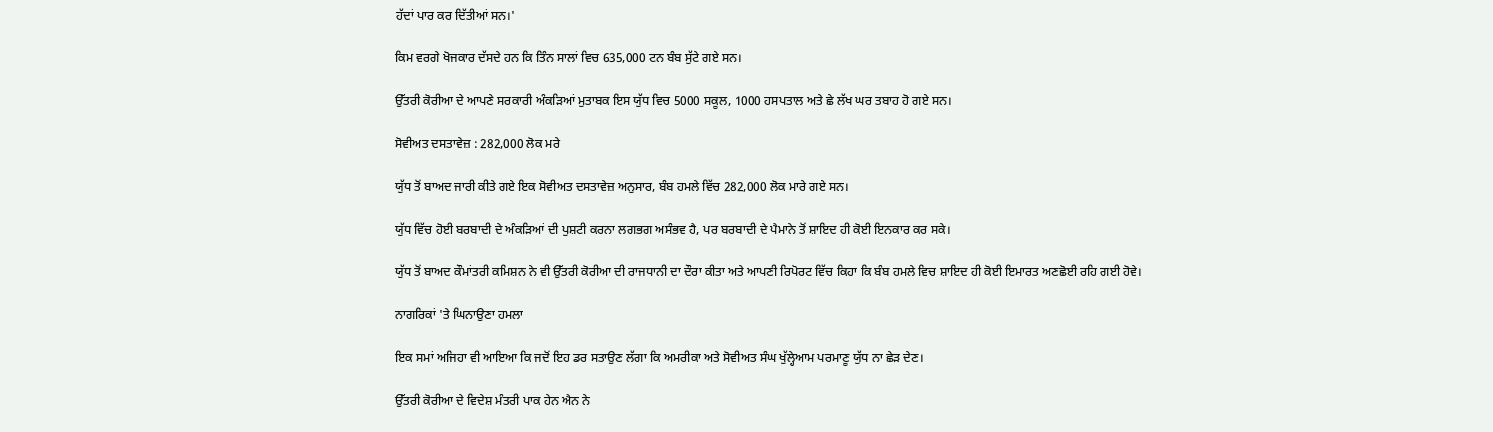ਹੱਦਾਂ ਪਾਰ ਕਰ ਦਿੱਤੀਆਂ ਸਨ।'

ਕਿਮ ਵਰਗੇ ਖੋਜਕਾਰ ਦੱਸਦੇ ਹਨ ਕਿ ਤਿੰਨ ਸਾਲਾਂ ਵਿਚ 635,000 ਟਨ ਬੰਬ ਸੁੱਟੇ ਗਏ ਸਨ।

ਉੱਤਰੀ ਕੋਰੀਆ ਦੇ ਆਪਣੇ ਸਰਕਾਰੀ ਅੰਕੜਿਆਂ ਮੁਤਾਬਕ ਇਸ ਯੁੱਧ ਵਿਚ 5000 ਸਕੂਲ, 1000 ਹਸਪਤਾਲ ਅਤੇ ਛੇ ਲੱਖ ਘਰ ਤਬਾਹ ਹੋ ਗਏ ਸਨ।

ਸੋਵੀਅਤ ਦਸਤਾਵੇਜ਼ : 282,000 ਲੋਕ ਮਰੇ

ਯੁੱਧ ਤੋਂ ਬਾਅਦ ਜਾਰੀ ਕੀਤੇ ਗਏ ਇਕ ਸੋਵੀਅਤ ਦਸਤਾਵੇਜ਼ ਅਨੁਸਾਰ, ਬੰਬ ਹਮਲੇ ਵਿੱਚ 282,000 ਲੋਕ ਮਾਰੇ ਗਏ ਸਨ।

ਯੁੱਧ ਵਿੱਚ ਹੋਈ ਬਰਬਾਦੀ ਦੇ ਅੰਕੜਿਆਂ ਦੀ ਪੁਸ਼ਟੀ ਕਰਨਾ ਲਗਭਗ ਅਸੰਭਵ ਹੈ, ਪਰ ਬਰਬਾਦੀ ਦੇ ਪੈਮਾਨੇ ਤੋਂ ਸ਼ਾਇਦ ਹੀ ਕੋਈ ਇਨਕਾਰ ਕਰ ਸਕੇ।

ਯੁੱਧ ਤੋਂ ਬਾਅਦ ਕੌਮਾਂਤਰੀ ਕਮਿਸ਼ਨ ਨੇ ਵੀ ਉੱਤਰੀ ਕੋਰੀਆ ਦੀ ਰਾਜਧਾਨੀ ਦਾ ਦੌਰਾ ਕੀਤਾ ਅਤੇ ਆਪਣੀ ਰਿਪੋਰਟ ਵਿੱਚ ਕਿਹਾ ਕਿ ਬੰਬ ਹਮਲੇ ਵਿਚ ਸ਼ਾਇਦ ਹੀ ਕੋਈ ਇਮਾਰਤ ਅਣਛੋਈ ਰਹਿ ਗਈ ਹੋਵੇ।

ਨਾਗਰਿਕਾਂ 'ਤੇ ਘਿਨਾਉਣਾ ਹਮਲਾ

ਇਕ ਸਮਾਂ ਅਜਿਹਾ ਵੀ ਆਇਆ ਕਿ ਜਦੋਂ ਇਹ ਡਰ ਸਤਾਉਣ ਲੱਗਾ ਕਿ ਅਮਰੀਕਾ ਅਤੇ ਸੋਵੀਅਤ ਸੰਘ ਖੁੱਲ੍ਹੇਆਮ ਪਰਮਾਣੂ ਯੁੱਧ ਨਾ ਛੇੜ ਦੇਣ।

ਉੱਤਰੀ ਕੋਰੀਆ ਦੇ ਵਿਦੇਸ਼ ਮੰਤਰੀ ਪਾਕ ਹੇਨ ਐਨ ਨੇ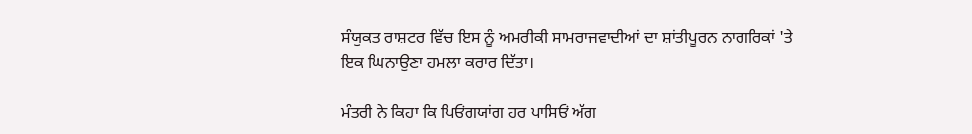ਸੰਯੁਕਤ ਰਾਸ਼ਟਰ ਵਿੱਚ ਇਸ ਨੂੰ ਅਮਰੀਕੀ ਸਾਮਰਾਜਵਾਦੀਆਂ ਦਾ ਸ਼ਾਂਤੀਪੂਰਨ ਨਾਗਰਿਕਾਂ 'ਤੇ ਇਕ ਘਿਨਾਉਣਾ ਹਮਲਾ ਕਰਾਰ ਦਿੱਤਾ।

ਮੰਤਰੀ ਨੇ ਕਿਹਾ ਕਿ ਪਿਓਂਗਯਾਂਗ ਹਰ ਪਾਸਿਓਂ ਅੱਗ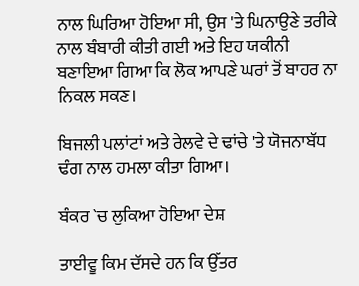ਨਾਲ ਘਿਰਿਆ ਹੋਇਆ ਸੀ, ਉਸ 'ਤੇ ਘਿਨਾਉਣੇ ਤਰੀਕੇ ਨਾਲ ਬੰਬਾਰੀ ਕੀਤੀ ਗਈ ਅਤੇ ਇਹ ਯਕੀਨੀ ਬਣਾਇਆ ਗਿਆ ਕਿ ਲੋਕ ਆਪਣੇ ਘਰਾਂ ਤੋਂ ਬਾਹਰ ਨਾ ਨਿਕਲ ਸਕਣ।

ਬਿਜਲੀ ਪਲਾਂਟਾਂ ਅਤੇ ਰੇਲਵੇ ਦੇ ਢਾਂਚੇ 'ਤੇ ਯੋਜਨਾਬੱਧ ਢੰਗ ਨਾਲ ਹਮਲਾ ਕੀਤਾ ਗਿਆ।

ਬੰਕਰ `ਚ ਲੁਕਿਆ ਹੋਇਆ ਦੇਸ਼

ਤਾਈਵੂ ਕਿਮ ਦੱਸਦੇ ਹਨ ਕਿ ਉੱਤਰ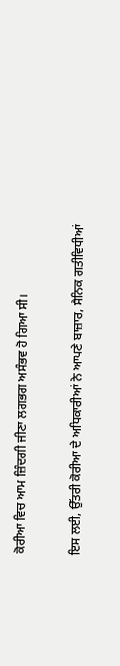ਕੋਰੀਆ ਵਿਚ ਆਮ ਜ਼ਿੰਦਗੀ ਜੀਣਾ ਲਗਭਗ ਅਸੰਭਵ ਹੋ ਗਿਆ ਸੀ।

ਇਸ ਲਈ, ਉੱਤਰੀ ਕੋਰੀਆ ਦੇ ਅਧਿਕਾਰੀਆਂ ਨੇ ਆਪਣੇ ਬਾਜ਼ਾਰ, ਸੈਨਿਕ ਗਤੀਵਿਧੀਆਂ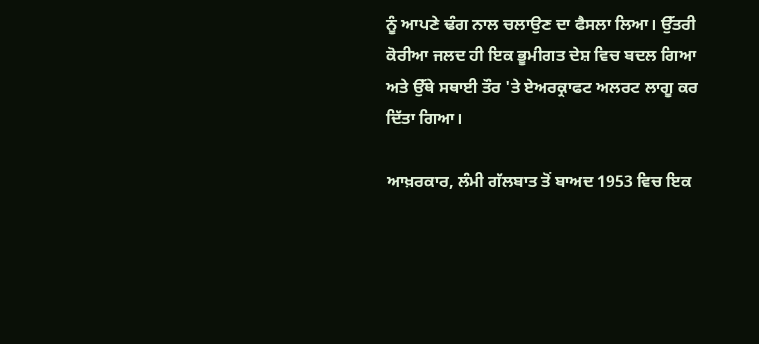ਨੂੰ ਆਪਣੇ ਢੰਗ ਨਾਲ ਚਲਾਉਣ ਦਾ ਫੈਸਲਾ ਲਿਆ। ਉੱਤਰੀ ਕੋਰੀਆ ਜਲਦ ਹੀ ਇਕ ਭੂਮੀਗਤ ਦੇਸ਼ ਵਿਚ ਬਦਲ ਗਿਆ ਅਤੇ ਉੱਥੇ ਸਥਾਈ ਤੌਰ 'ਤੇ ਏਅਰਕ੍ਰਾਫਟ ਅਲਰਟ ਲਾਗੂ ਕਰ ਦਿੱਤਾ ਗਿਆ।

ਆਖ਼ਰਕਾਰ, ਲੰਮੀ ਗੱਲਬਾਤ ਤੋਂ ਬਾਅਦ 1953 ਵਿਚ ਇਕ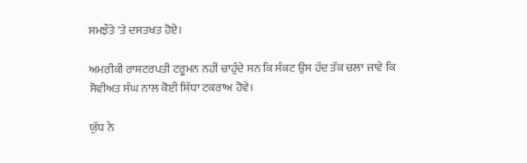ਸਮਝੌਤੇ 'ਤੇ ਦਸਤਖਤ ਹੋਏ।

ਅਮਰੀਕੀ ਰਾਸ਼ਟਰਪਤੀ ਟਰੂਮਨ ਨਹੀਂ ਚਾਹੁੰਦੇ ਸਨ ਕਿ ਸੰਕਟ ਉਸ ਹੱਦ ਤੱਕ ਚਲਾ ਜਾਵੇ ਕਿ ਸੋਵੀਅਤ ਸੰਘ ਨਾਲ ਕੋਈ ਸਿੱਧਾ ਟਕਰਾਅ ਹੋਵੇ।

ਯੁੱਧ ਨੇ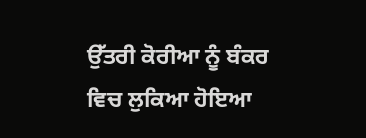ਉੱਤਰੀ ਕੋਰੀਆ ਨੂੰ ਬੰਕਰ ਵਿਚ ਲੁਕਿਆ ਹੋਇਆ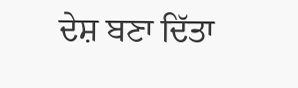ਦੇਸ਼ ਬਣਾ ਦਿੱਤਾ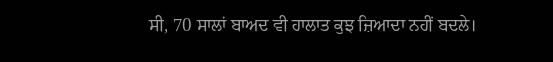ਸੀ, 70 ਸਾਲਾਂ ਬਾਅਦ ਵੀ ਹਾਲਾਤ ਕੁਝ ਜ਼ਿਆਦਾ ਨਹੀਂ ਬਦਲੇ।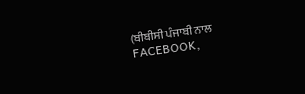(ਬੀਬੀਸੀ ਪੰਜਾਬੀ ਨਾਲ FACEBOOK,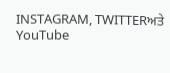INSTAGRAM, TWITTERਅਤੇ YouTube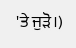'ਤੇ ਜੁੜੋ।)